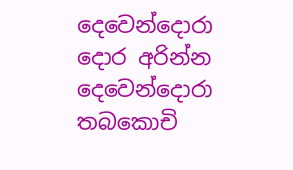දෙවෙන්දොරා
දොර අරින්න දෙවෙන්දොරා
තබකොචි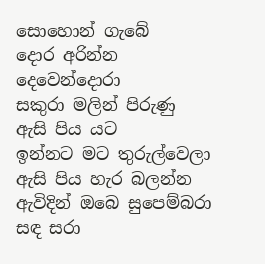සොහොන් ගැබේ
දොර අරින්න දෙවෙන්දොරා
සකුරා මලින් පිරුණු
ඇසි පිය යට
ඉන්නට මට තුරුල්වෙලා
ඇසි පිය හැර බලන්න
ඇවිදින් ඔබෙ සුපෙම්බරා
සඳ සරා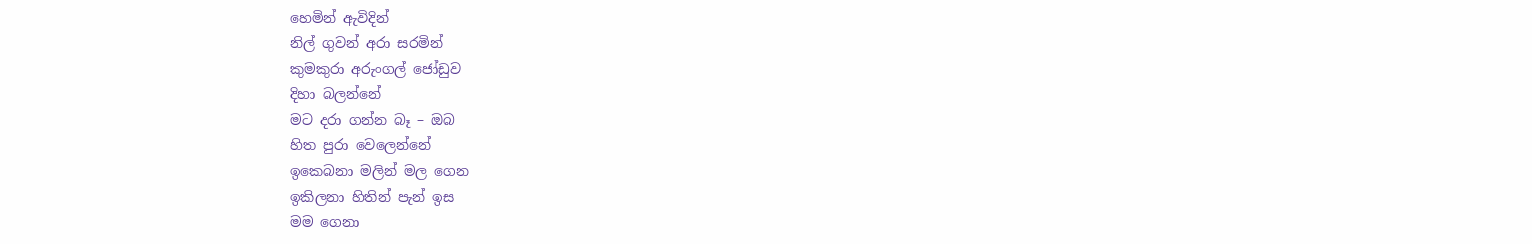හෙමින් ඇවිදින්
නිල් ගුවන් අරා සරමින්
කුමකුරා අරුංගල් ජෝඩුව
දිහා බලන්නේ
මට දරා ගන්න බෑ – ඔබ
හිත පුරා වෙලෙන්නේ
ඉකෙබනා මලින් මල ගෙන
ඉකිලනා හිතින් පැන් ඉස
මම ගෙනා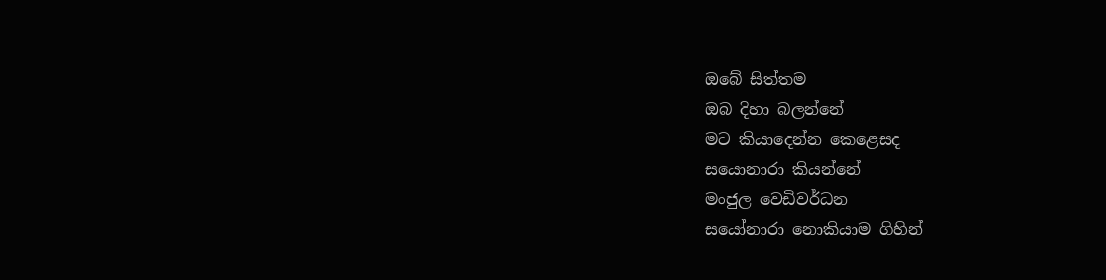ඔබේ සිත්තම
ඔබ දිහා බලන්නේ
මට කියාදෙන්න කෙළෙසද
සයොනාරා කියන්නේ
මංජුල වෙඩිවර්ධන
සයෝනාරා නොකියාම ගිහින්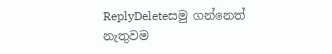ReplyDeleteසමු ගන්නෙත් නැතුවම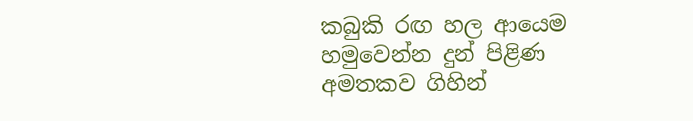කබුකි රඟ හල ආයෙම
හමුවෙන්න දුන් පිළිණ
අමතකව ගිහින්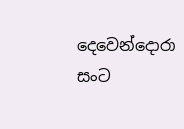දෙවෙන්දොරා සංට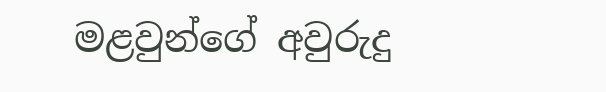මළවුන්ගේ අවුරුදු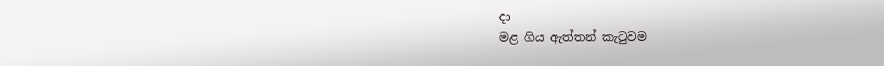දා
මළ ගිය ඇත්තන් කැටුවම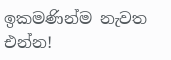ඉකමණින්ම නැවත එන්න!